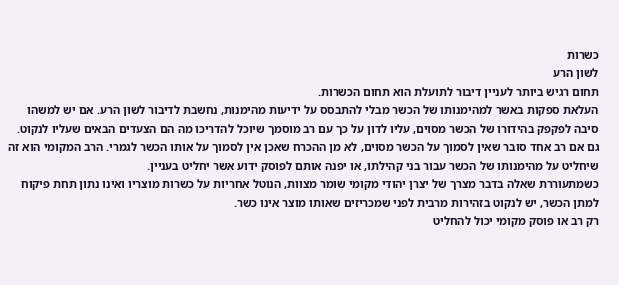כשרות
לשון הרע
תחום רגיש ביותר לעניין דיבור לתועלת הוא תחום הכשרות.
העלאת ספקות באשר למהימנותו של הכשר מבלי להתבסס על ידיעות מהימנות, נחשבת לדיבור לשון הרע. אם יש למשהו סיבה לפקפק בהידורו של הכשר מסוים, עליו לדון על כך עם רב מוסמך שיוכל להדריכו מה הם הצעדים הבאים שעליו לנקוט. גם אם רב אחד סובר שאין לסמוך על הכשר מסוים, לא מן ההכרח שאכן אין לסמוך על אותו הכשר לגמרי. הרב המקומי הוא זה שיחליט על מהימנותו של הכשר עבור בני קהילתו, או יפנה אותם לפוסק ידוע אשר יחליט בעניין.
כשמתעוררת שאלה בדבר מצרך של יצרן יהודי מקומי שומר מצוות, הנוטל אחריות על כשרות מוצריו ואינו נתון תחת פיקוח למתן הכשר, יש לנקוט בזהירות מרבית לפני שמכריזים שאותו מוצר אינו כשר.
רק רב או פוסק מקומי יכול להחליט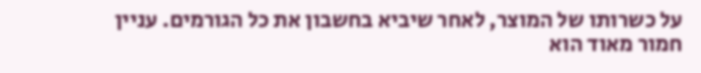על כשרותו של המוצר, לאחר שיביא בחשבון את כל הגורמים. עניין חמור מאוד הוא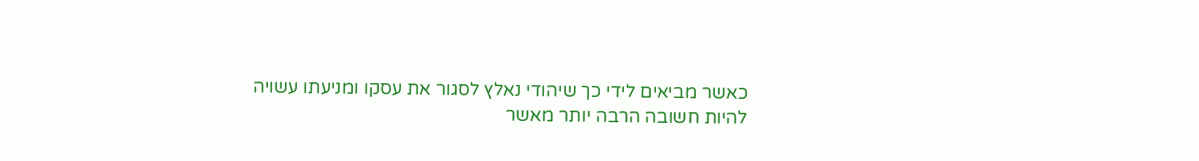כאשר מביאים לידי כך שיהודי נאלץ לסגור את עסקו ומניעתו עשויה להיות חשובה הרבה יותר מאשר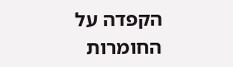הקפדה על החומרות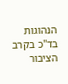הנהוגות בד"כ בקרב הציבור